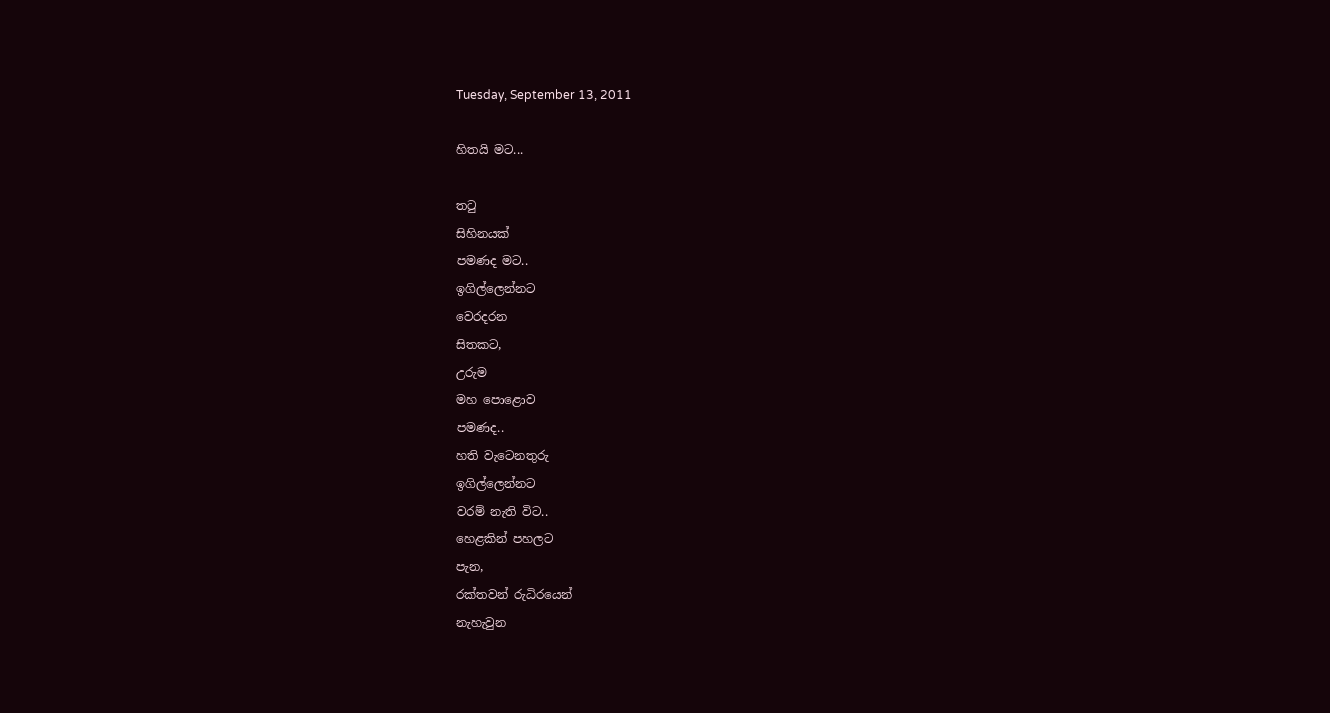Tuesday, September 13, 2011

හිතයි මට...

තටු
සිහිනයක්
පමණද මට..
ඉගිල්ලෙන්නට
වෙරදරන
සිතකට,
උරුම
මහ පොළොව
පමණද..
හති වැටෙනතුරු
ඉගිල්ලෙන්නට
වරම් නැති විට..
හෙළකින් පහලට
පැන,
රක්තවන් රුධිරයෙන්
නැහැවුන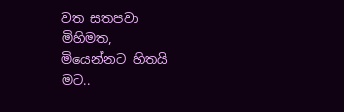වත සතපවා
මිහිමත,
මියෙන්නට හිතයි
මට..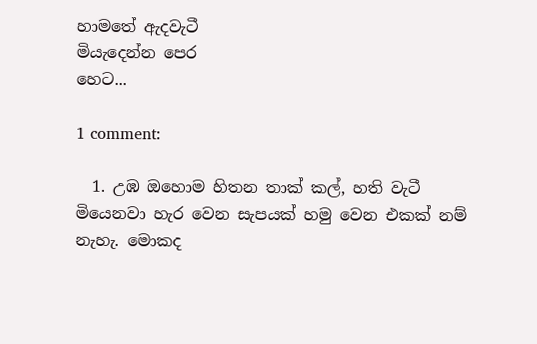හාමතේ ඇදවැටී
මියැදෙන්න පෙර
හෙට...

1 comment:

  1. උඹ ඔහොම හිතන තාක් කල්, හති වැටී මියෙනවා හැර වෙන සැපයක් හමු වෙන එකක් නම් නැහැ. මොකද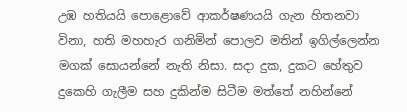උඹ හතියයි පොළොවේ ආකර්ෂණයයි ගැන හිතනවා විනා, හති මහහැර ගනිමින් පොලව මතින් ඉගිල්ලෙන්න මගක් සොයන්නේ නැති නිසා. සදා දුක, දුකට හේතුව දුකෙහි ගැලීම සහ දුකින්ම සිටීම මත්තේ නහින්නේ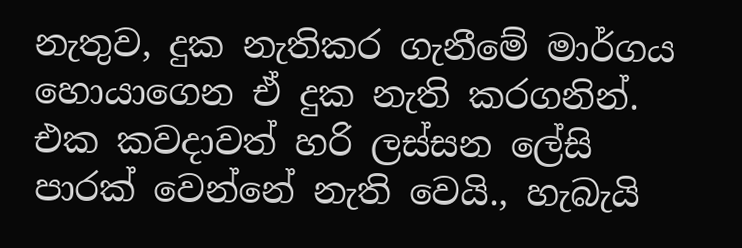නැතුව, දුක නැතිකර ගැනීමේ මාර්ගය හොයාගෙන ඒ දුක නැති කරගනින්. එක කවදාවත් හරි ලස්සන ලේසි පාරක් වෙන්නේ නැති වෙයි., හැබැයි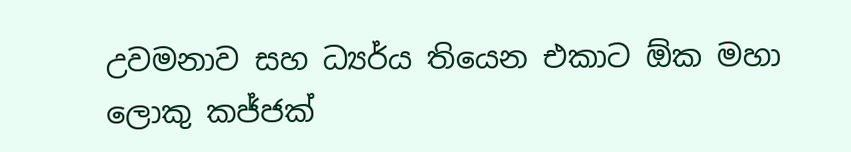උවමනාව සහ ධ්‍යර්ය තියෙන එකාට ඕක මහා ලොකු කජ්ජක්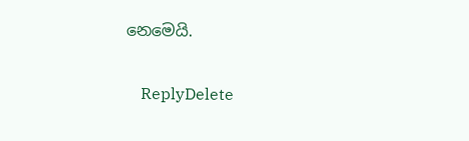නෙමෙයි.

    ReplyDelete